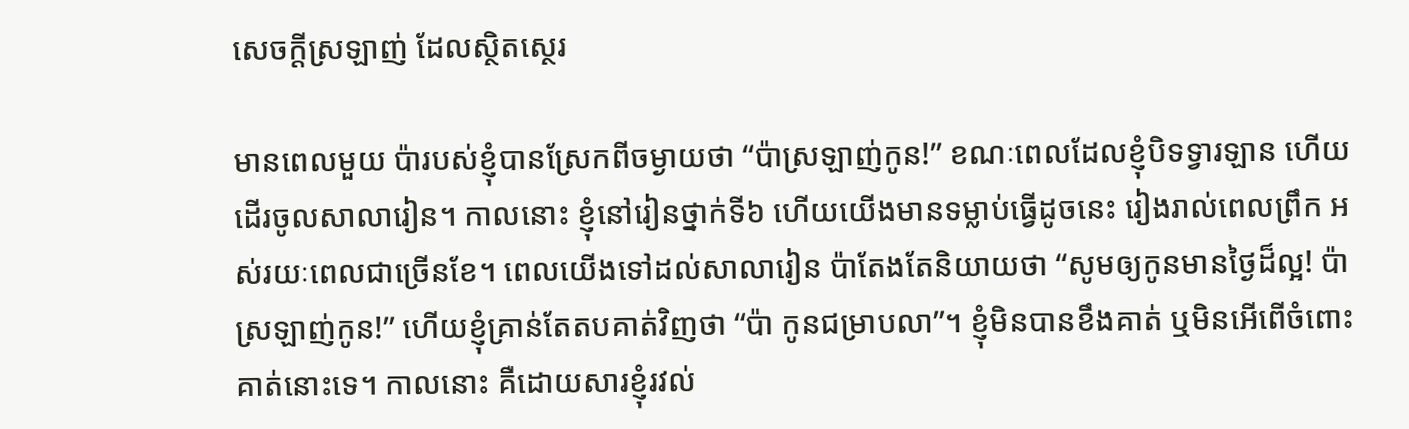សេចក្តីស្រឡាញ់ ដែលស្ថិតស្ថេរ

មានពេលមួយ ប៉ារបស់ខ្ញុំបានស្រែកពីចម្ងាយថា “ប៉ាស្រឡាញ់កូន!” ខណៈពេលដែលខ្ញុំបិទទ្វារឡាន ហើយដើរចូលសាលារៀន។ កាលនោះ ខ្ញុំនៅរៀនថ្នាក់ទី៦ ហើយយើងមានទម្លាប់ធ្វើដូចនេះ រៀងរាល់ពេលព្រឹក អស់រយៈពេលជាច្រើនខែ។ ពេលយើងទៅដល់សាលារៀន ប៉ាតែងតែនិយាយថា “សូមឲ្យកូនមានថ្ងៃដ៏ល្អ! ប៉ាស្រឡាញ់កូន!” ហើយខ្ញុំគ្រាន់តែតបគាត់វិញថា “ប៉ា កូនជម្រាបលា”។ ខ្ញុំមិនបានខឹងគាត់ ឬមិនអើពើចំពោះគាត់នោះទេ។ កាលនោះ គឺដោយសារខ្ញុំរវល់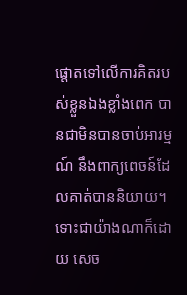ផ្តោតទៅលើការគិតរបស់ខ្លួនឯងខ្លាំងពេក បានជាមិនបានចាប់អារម្មណ៍ នឹងពាក្យពេចន៍ដែលគាត់បាននិយាយ។ ទោះជាយ៉ាងណាក៏ដោយ សេច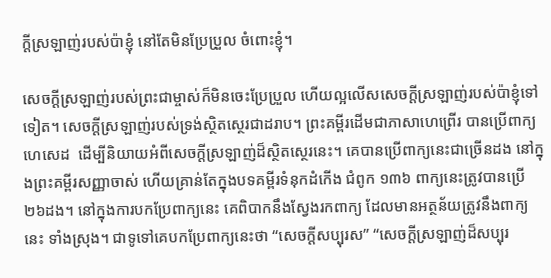ក្តីស្រឡាញ់របស់ប៉ាខ្ញុំ នៅតែមិនប្រែប្រួល ចំពោះខ្ញុំ។

សេចក្តីស្រឡាញ់របស់ព្រះជាម្ចាស់ក៏មិនចេះប្រែប្រួល ហើយល្អលើសសេចក្តីស្រឡាញ់របស់ប៉ាខ្ញុំទៅទៀត។ សេចក្តីស្រឡាញ់របស់ទ្រង់ស្ថិតស្ថេរជាដរាប។ ព្រះគម្ពីរដើមជាភាសាហេព្រើរ បានប្រើពាក្យ ហេសេដ  ដើម្បីនិយាយអំពីសេចក្តីស្រឡាញ់ដ៏ស្ថិតស្ថេរនេះ។ គេបានប្រើពាក្យនេះជាច្រើនដង នៅក្នុងព្រះគម្ពីរសញ្ញាចាស់ ហើយគ្រាន់តែក្នុងបទគម្ពីរទំនុកដំកើង ជំពូក ១៣៦ ពាក្យនេះត្រូវបានប្រើ ២៦ដង។ នៅក្នុងការបកប្រែពាក្យនេះ គេពិបាកនឹងស្វែងរកពាក្យ ដែលមានអត្ថន័យត្រូវនឹងពាក្យនេះ ទាំងស្រុង។ ជាទូទៅគេបកប្រែពាក្យនេះថា “សេចក្តីសប្បុរស” “សេចក្តីស្រឡាញ់ដ៏សប្បុរ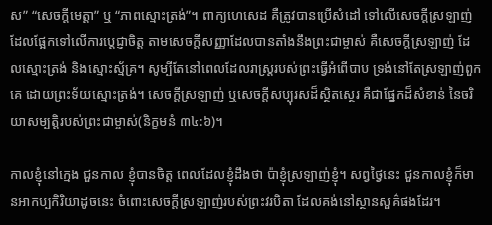ស” “សេចក្តីមេត្តា” ឬ “ភាពស្មោះត្រង់”។ ពាក្យហេសេដ គឺត្រូវបានប្រើសំដៅ ទៅលើសេចក្តីស្រឡាញ់ ដែលផ្អែកទៅលើការប្តេជ្ញាចិត្ត តាមសេចក្តីសញ្ញាដែលបានតាំងនឹងព្រះជាម្ចាស់ គឺសេចក្តីស្រឡាញ់ ដែលស្មោះត្រង់ និងស្មោះស្ម័គ្រ។ សូម្បីតែនៅពេលដែលរាស្រ្តរបស់ព្រះធ្វើអំពើបាប ទ្រង់នៅតែស្រឡាញ់ពួកគេ ដោយព្រះទ័យស្មោះត្រង់។ សេចក្តីស្រឡាញ់ ឬសេចក្តីសប្បុរសដ៏ស្ថិតស្ថេរ គឺជាផ្នែកដ៏សំខាន់ នៃចរិយាសម្បត្តិរបស់ព្រះជាម្ចាស់(និក្ខមនំ ៣៤:៦)។

កាលខ្ញុំនៅក្មេង ជួនកាល ខ្ញុំបានចិត្ត ពេលដែលខ្ញុំដឹងថា ប៉ាខ្ញុំស្រឡាញ់ខ្ញុំ។ សព្វថ្វៃនេះ ជួនកាលខ្ញុំក៏មានអាកប្បកិរិយាដូចនេះ ចំពោះសេចក្តីស្រឡាញ់របស់ព្រះវរបិតា ដែលគង់នៅស្ថានសួគ៌ផងដែរ។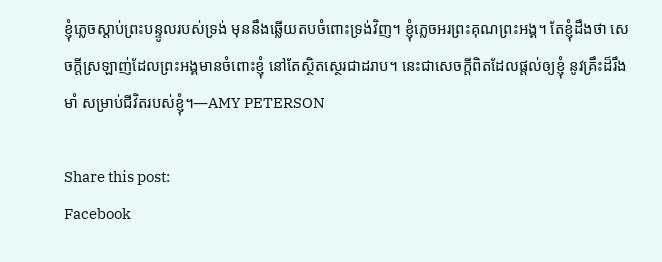ខ្ញុំភ្លេចស្តាប់ព្រះបន្ទូលរបស់ទ្រង់ មុននឹងឆ្លើយតបចំពោះទ្រង់វិញ។ ខ្ញុំភ្លេចអរព្រះគុណព្រះអង្គ។ តែខ្ញុំដឹងថា សេចក្តីស្រឡាញ់ដែលព្រះអង្គមានចំពោះខ្ញុំ នៅតែស្ថិតស្ថេរជាដរាប។ នេះជាសេចក្តីពិតដែលផ្តល់ឲ្យខ្ញុំ នូវគ្រឹះដ៏រឹងមាំ សម្រាប់ជីវិតរបស់ខ្ញុំ។—AMY PETERSON

Share this post:
Facebook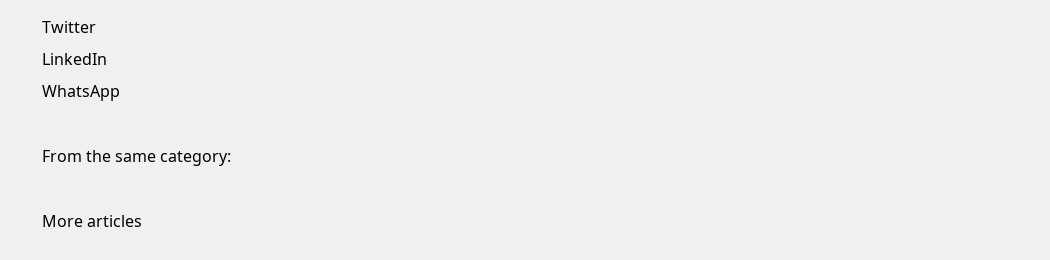Twitter
LinkedIn
WhatsApp

From the same category:

More articles